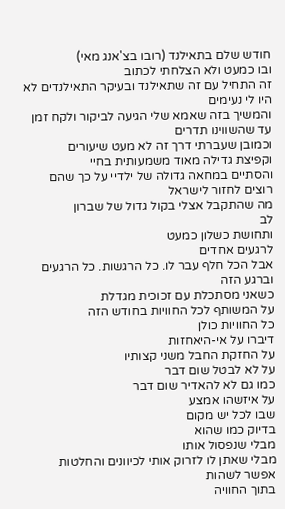חודש שלם בתאילנד (רובו בצ'אנג מאי)
ובו כמעט ולא הצלחתי לכתוב
זה התחיל עם זה שתאילנד ובעיקר התאילנדים לא היו לי נעימים
והמשיך בזה שאמא שלי הגיעה לביקור ולקח זמן עד שהשווינו תדרים
וכמובן שעברתי דרך זה לא מעט שיעורים
וקפיצת גדילה מאוד משמעותית בחיי
והסתיים במחאה גדולה של ילדיי על כך שהם רוצים לחזור לישראל
מה שהתקבל אצלי בקול גדול של שברון
לב
ותחושת כשלון כמעט
לרגעים אחדים
אבל הכל חלף עבר לו. כל הרגשות. כל הרגעים
וברגע הזה
כשאני מסתכלת עם זכוכית מגדלת
על המשותף לכל החוויות בחודש הזה
כל החוויות כולן
דיברו על אי-היאחזות
על החזקת החבל משני קצותיו
על לא לבטל שום דבר
כמו גם לא להאדיר שום דבר
על איזשהו אמצע
שבו לכל יש מקום
בדיוק כמו שהוא
מבלי שנפסול אותו
מבלי שאתן לו לזרוק אותי לכיוונים והחלטות
אפשר לשהות
בתוך החוויה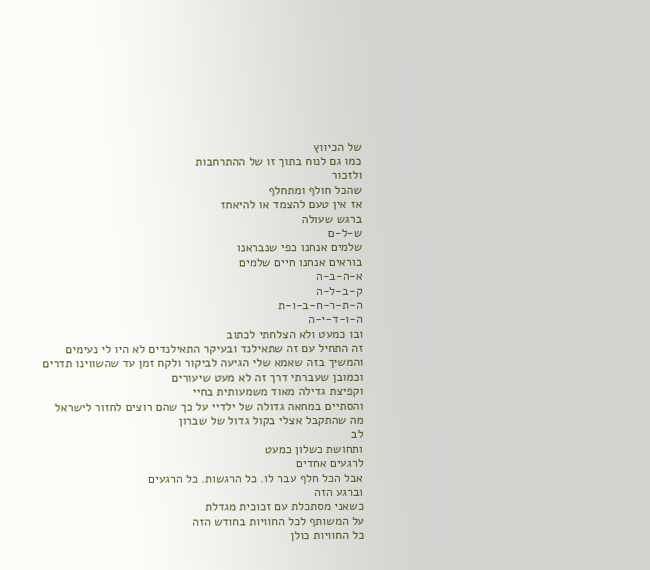של הכיווץ
כמו גם לנוח בתוך זו של ההתרחבות
ולזכור
שהכל חולף ומתחלף
אז אין טעם להצמד או להיאחז
ברגש שעולה
ש-ל-ם
שלמים אנחנו כפי שנבראנו
בוראים אנחנו חיים שלמים
א-ה-ב-ה
ק-ב-ל-ה
ה-ת-ר-ח-ב-ו-ת
ה-ו-ד-י-ה
ובו כמעט ולא הצלחתי לכתוב
זה התחיל עם זה שתאילנד ובעיקר התאילנדים לא היו לי נעימים
והמשיך בזה שאמא שלי הגיעה לביקור ולקח זמן עד שהשווינו תדרים
וכמובן שעברתי דרך זה לא מעט שיעורים
וקפיצת גדילה מאוד משמעותית בחיי
והסתיים במחאה גדולה של ילדיי על כך שהם רוצים לחזור לישראל
מה שהתקבל אצלי בקול גדול של שברון
לב
ותחושת כשלון כמעט
לרגעים אחדים
אבל הכל חלף עבר לו. כל הרגשות. כל הרגעים
וברגע הזה
כשאני מסתכלת עם זכוכית מגדלת
על המשותף לכל החוויות בחודש הזה
כל החוויות כולן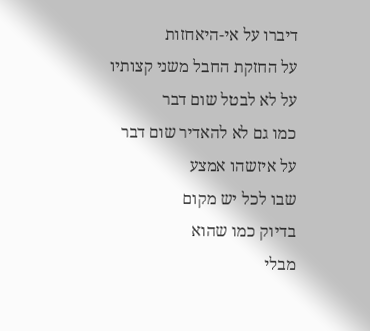דיברו על אי-היאחזות
על החזקת החבל משני קצותיו
על לא לבטל שום דבר
כמו גם לא להאדיר שום דבר
על איזשהו אמצע
שבו לכל יש מקום
בדיוק כמו שהוא
מבלי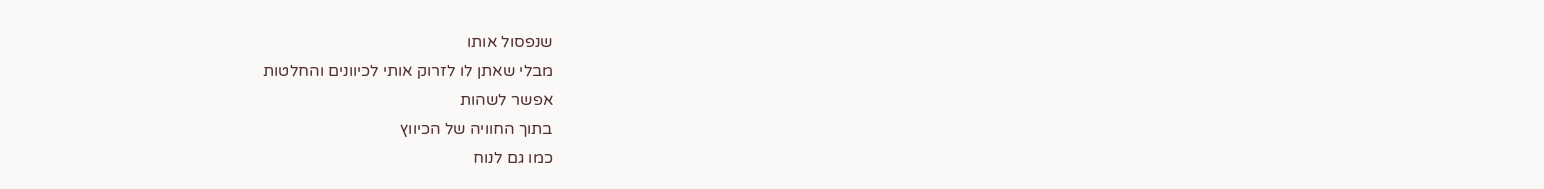שנפסול אותו
מבלי שאתן לו לזרוק אותי לכיוונים והחלטות
אפשר לשהות
בתוך החוויה של הכיווץ
כמו גם לנוח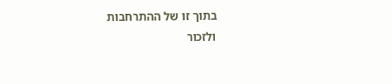בתוך זו של ההתרחבות
ולזכור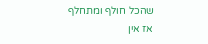שהכל חולף ומתחלף
אז אין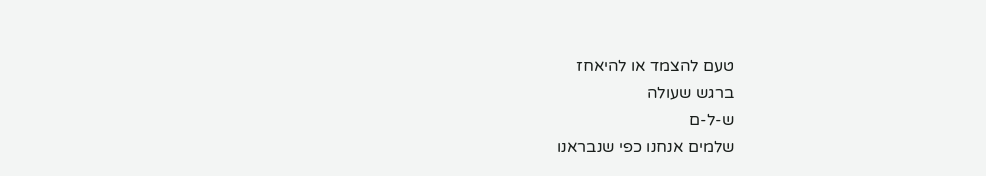טעם להצמד או להיאחז
ברגש שעולה
ש-ל-ם
שלמים אנחנו כפי שנבראנו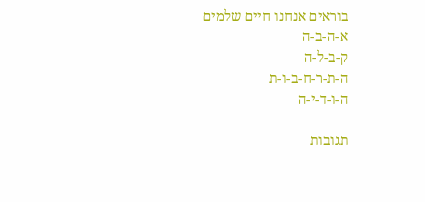בוראים אנחנו חיים שלמים
א-ה-ב-ה
ק-ב-ל-ה
ה-ת-ר-ח-ב-ו-ת
ה-ו-ד-י-ה

תגובות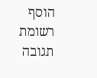הוסף רשומת תגובה